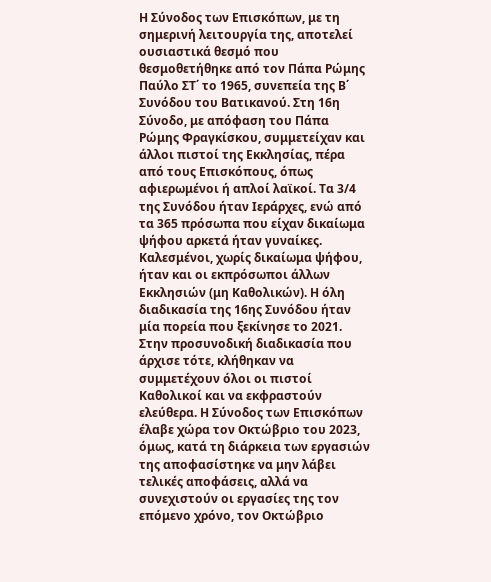Η Σύνοδος των Επισκόπων, με τη σημερινή λειτουργία της, αποτελεί ουσιαστικά θεσμό που θεσμοθετήθηκε από τον Πάπα Ρώμης Παύλο ΣΤ΄ το 1965, συνεπεία της Β΄ Συνόδου του Βατικανού. Στη 16η Σύνοδο, με απόφαση του Πάπα Ρώμης Φραγκίσκου, συμμετείχαν και άλλοι πιστοί της Εκκλησίας, πέρα από τους Επισκόπους, όπως αφιερωμένοι ή απλοί λαϊκοί. Τα 3/4 της Συνόδου ήταν Ιεράρχες, ενώ από τα 365 πρόσωπα που είχαν δικαίωμα ψήφου αρκετά ήταν γυναίκες. Καλεσμένοι, χωρίς δικαίωμα ψήφου, ήταν και οι εκπρόσωποι άλλων Εκκλησιών (μη Καθολικών). Η όλη διαδικασία της 16ης Συνόδου ήταν μία πορεία που ξεκίνησε το 2021. Στην προσυνοδική διαδικασία που άρχισε τότε, κλήθηκαν να συμμετέχουν όλοι οι πιστοί Καθολικοί και να εκφραστούν ελεύθερα. Η Σύνοδος των Επισκόπων έλαβε χώρα τον Οκτώβριο του 2023, όμως, κατά τη διάρκεια των εργασιών της αποφασίστηκε να μην λάβει τελικές αποφάσεις, αλλά να συνεχιστούν οι εργασίες της τον επόμενο χρόνο, τον Οκτώβριο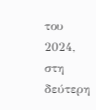του 2024, στη δεύτερη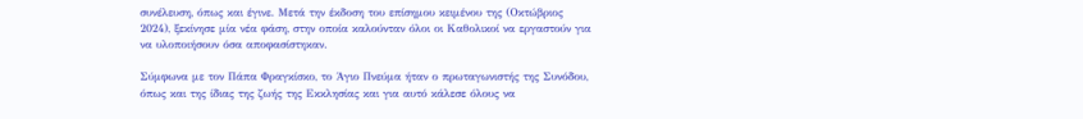συνέλευση, όπως και έγινε. Μετά την έκδοση του επίσημου κειμένου της (Οκτώβριος 2024), ξεκίνησε μία νέα φάση, στην οποία καλούνταν όλοι οι Καθολικοί να εργαστούν για να υλοποιήσουν όσα αποφασίστηκαν.

Σύμφωνα με τον Πάπα Φραγκίσκο, το Άγιο Πνεύμα ήταν ο πρωταγωνιστής της Συνόδου, όπως και της ίδιας της ζωής της Εκκλησίας και για αυτό κάλεσε όλους να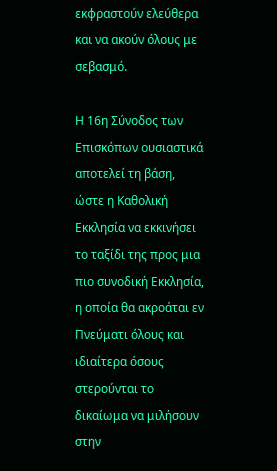εκφραστούν ελεύθερα και να ακούν όλους με σεβασμό.

Η 16η Σύνοδος των Επισκόπων ουσιαστικά αποτελεί τη βάση, ώστε η Καθολική Εκκλησία να εκκινήσει το ταξίδι της προς μια πιο συνοδική Εκκλησία, η οποία θα ακροάται εν Πνεύματι όλους και ιδιαίτερα όσους στερούνται το δικαίωμα να μιλήσουν στην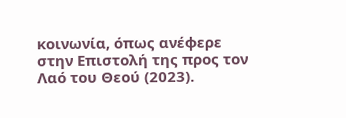κοινωνία, όπως ανέφερε στην Επιστολή της προς τον Λαό του Θεού (2023).